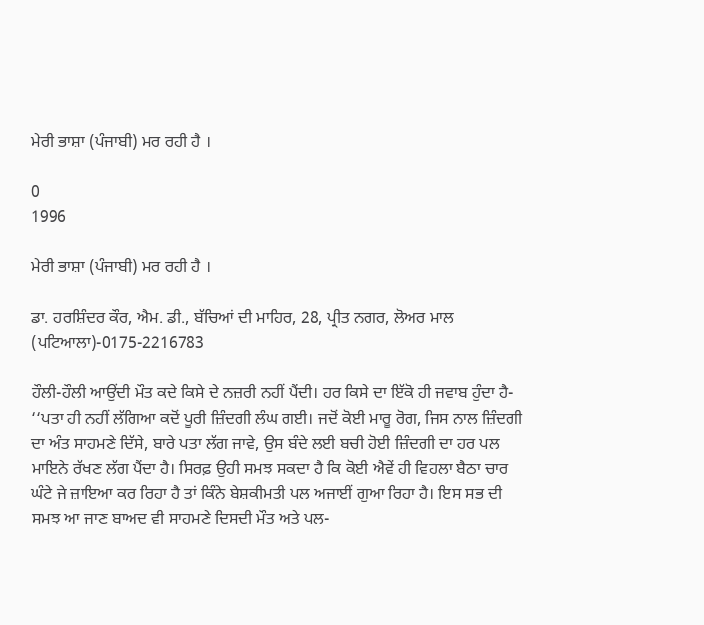ਮੇਰੀ ਭਾਸ਼ਾ (ਪੰਜਾਬੀ) ਮਰ ਰਹੀ ਹੈ ।

0
1996

ਮੇਰੀ ਭਾਸ਼ਾ (ਪੰਜਾਬੀ) ਮਰ ਰਹੀ ਹੈ ।

ਡਾ. ਹਰਸ਼ਿੰਦਰ ਕੌਰ, ਐਮ. ਡੀ., ਬੱਚਿਆਂ ਦੀ ਮਾਹਿਰ, 28, ਪ੍ਰੀਤ ਨਗਰ, ਲੋਅਰ ਮਾਲ (ਪਟਿਆਲਾ)-0175-2216783

ਹੌਲੀ-ਹੌਲੀ ਆਉਂਦੀ ਮੌਤ ਕਦੇ ਕਿਸੇ ਦੇ ਨਜ਼ਰੀ ਨਹੀਂ ਪੈਂਦੀ। ਹਰ ਕਿਸੇ ਦਾ ਇੱਕੋ ਹੀ ਜਵਾਬ ਹੁੰਦਾ ਹੈ- ‘‘ਪਤਾ ਹੀ ਨਹੀਂ ਲੱਗਿਆ ਕਦੋਂ ਪੂਰੀ ਜ਼ਿੰਦਗੀ ਲੰਘ ਗਈ। ਜਦੋਂ ਕੋਈ ਮਾਰੂ ਰੋਗ, ਜਿਸ ਨਾਲ ਜ਼ਿੰਦਗੀ ਦਾ ਅੰਤ ਸਾਹਮਣੇ ਦਿੱਸੇ, ਬਾਰੇ ਪਤਾ ਲੱਗ ਜਾਵੇ, ਉਸ ਬੰਦੇ ਲਈ ਬਚੀ ਹੋਈ ਜ਼ਿੰਦਗੀ ਦਾ ਹਰ ਪਲ ਮਾਇਨੇ ਰੱਖਣ ਲੱਗ ਪੈਂਦਾ ਹੈ। ਸਿਰਫ਼ ਉਹੀ ਸਮਝ ਸਕਦਾ ਹੈ ਕਿ ਕੋਈ ਐਵੇਂ ਹੀ ਵਿਹਲਾ ਬੈਠਾ ਚਾਰ ਘੰਟੇ ਜੇ ਜ਼ਾਇਆ ਕਰ ਰਿਹਾ ਹੈ ਤਾਂ ਕਿੰਨੇ ਬੇਸ਼ਕੀਮਤੀ ਪਲ ਅਜਾਈਂ ਗੁਆ ਰਿਹਾ ਹੈ। ਇਸ ਸਭ ਦੀ ਸਮਝ ਆ ਜਾਣ ਬਾਅਦ ਵੀ ਸਾਹਮਣੇ ਦਿਸਦੀ ਮੌਤ ਅਤੇ ਪਲ-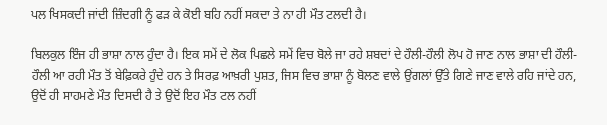ਪਲ ਖਿਸਕਦੀ ਜਾਂਦੀ ਜ਼ਿੰਦਗੀ ਨੂੰ ਫੜ ਕੇ ਕੋਈ ਬਹਿ ਨਹੀਂ ਸਕਦਾ ਤੇ ਨਾ ਹੀ ਮੌਤ ਟਲਦੀ ਹੈ।

ਬਿਲਕੁਲ ਇੰਜ ਹੀ ਭਾਸ਼ਾ ਨਾਲ ਹੁੰਦਾ ਹੈ। ਇਕ ਸਮੇਂ ਦੇ ਲੋਕ ਪਿਛਲੇ ਸਮੇਂ ਵਿਚ ਬੋਲੇ ਜਾ ਰਹੇ ਸ਼ਬਦਾਂ ਦੇ ਹੌਲੀ-ਹੌਲੀ ਲੋਪ ਹੋ ਜਾਣ ਨਾਲ ਭਾਸ਼ਾ ਦੀ ਹੌਲੀ-ਹੌਲੀ ਆ ਰਹੀ ਮੌਤ ਤੋਂ ਬੇਫ਼ਿਕਰੇ ਹੁੰਦੇ ਹਨ ਤੇ ਸਿਰਫ਼ ਆਖ਼ਰੀ ਪੁਸ਼ਤ, ਜਿਸ ਵਿਚ ਭਾਸ਼ਾ ਨੂੰ ਬੋਲਣ ਵਾਲੇ ਉਂਗਲਾਂ ਉੱਤੇ ਗਿਣੇ ਜਾਣ ਵਾਲੇ ਰਹਿ ਜਾਂਦੇ ਹਨ, ਉਦੋਂ ਹੀ ਸਾਹਮਣੇ ਮੌਤ ਦਿਸਦੀ ਹੈ ਤੇ ਉਦੋਂ ਇਹ ਮੌਤ ਟਲ ਨਹੀਂ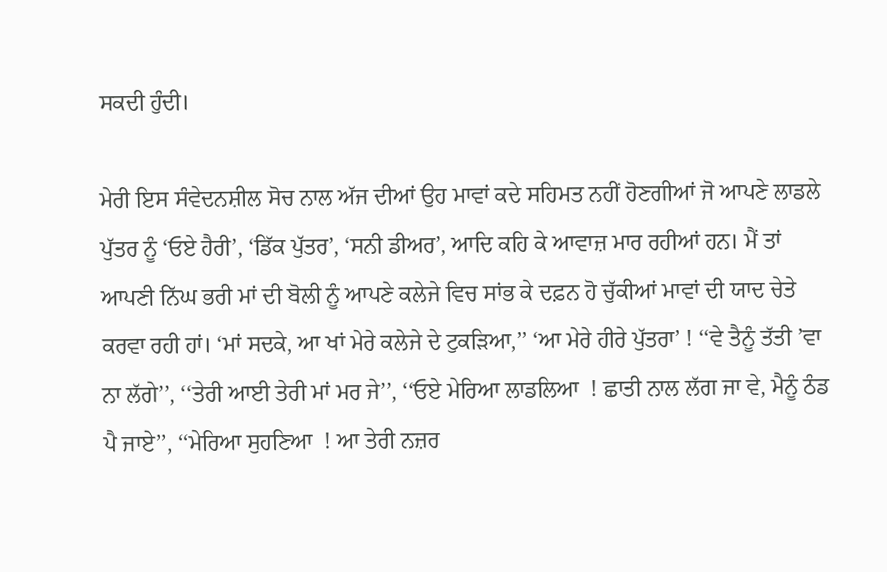ਸਕਦੀ ਹੁੰਦੀ।

ਮੇਰੀ ਇਸ ਸੰਵੇਦਨਸ਼ੀਲ ਸੋਚ ਨਾਲ ਅੱਜ ਦੀਆਂ ਉਹ ਮਾਵਾਂ ਕਦੇ ਸਹਿਮਤ ਨਹੀਂ ਹੋਣਗੀਆਂ ਜੋ ਆਪਣੇ ਲਾਡਲੇ ਪੁੱਤਰ ਨੂੰ ‘ਓਏ ਹੈਰੀ’, ‘ਡਿੱਕ ਪੁੱਤਰ’, ‘ਸਨੀ ਡੀਅਰ’, ਆਦਿ ਕਹਿ ਕੇ ਆਵਾਜ਼ ਮਾਰ ਰਹੀਆਂ ਹਨ। ਮੈਂ ਤਾਂ ਆਪਣੀ ਨਿੱਘ ਭਰੀ ਮਾਂ ਦੀ ਬੋਲੀ ਨੂੰ ਆਪਣੇ ਕਲੇਜੇ ਵਿਚ ਸਾਂਭ ਕੇ ਦਫ਼ਨ ਹੋ ਚੁੱਕੀਆਂ ਮਾਵਾਂ ਦੀ ਯਾਦ ਚੇਤੇ ਕਰਵਾ ਰਹੀ ਹਾਂ। ‘ਮਾਂ ਸਦਕੇ, ਆ ਖਾਂ ਮੇਰੇ ਕਲੇਜੇ ਦੇ ਟੁਕੜਿਆ,’’ ‘ਆ ਮੇਰੇ ਹੀਰੇ ਪੁੱਤਰਾ’ ! ‘‘ਵੇ ਤੈਨੂੰ ਤੱਤੀ ’ਵਾ ਨਾ ਲੱਗੇ’’, ‘‘ਤੇਰੀ ਆਈ ਤੇਰੀ ਮਾਂ ਮਰ ਜੇ’’, ‘‘ਓਏ ਮੇਰਿਆ ਲਾਡਲਿਆ  ! ਛਾਤੀ ਨਾਲ ਲੱਗ ਜਾ ਵੇ, ਮੈਨੂੰ ਠੰਡ ਪੈ ਜਾਏ’’, ‘‘ਮੇਰਿਆ ਸੁਹਣਿਆ  ! ਆ ਤੇਰੀ ਨਜ਼ਰ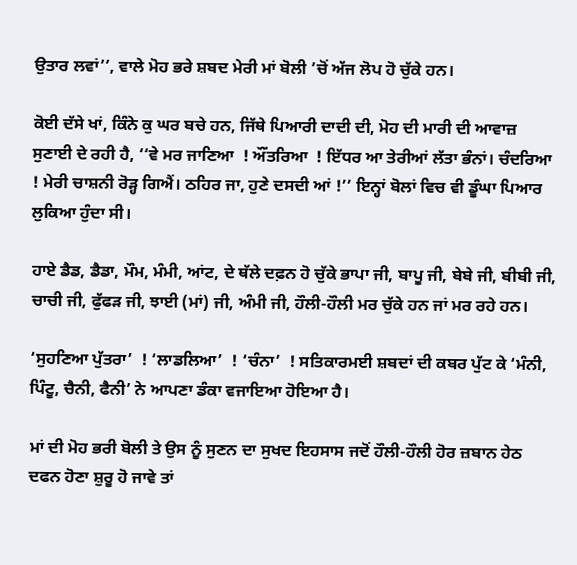ਉਤਾਰ ਲਵਾਂ’’, ਵਾਲੇ ਮੋਹ ਭਰੇ ਸ਼ਬਦ ਮੇਰੀ ਮਾਂ ਬੋਲੀ ’ਚੋਂ ਅੱਜ ਲੋਪ ਹੋ ਚੁੱਕੇ ਹਨ।

ਕੋਈ ਦੱਸੇ ਖਾਂ, ਕਿੰਨੇ ਕੁ ਘਰ ਬਚੇ ਹਨ, ਜਿੱਥੇ ਪਿਆਰੀ ਦਾਦੀ ਦੀ, ਮੋਹ ਦੀ ਮਾਰੀ ਦੀ ਆਵਾਜ਼ ਸੁਣਾਈ ਦੇ ਰਹੀ ਹੈ, ‘‘ਵੇ ਮਰ ਜਾਣਿਆ  ! ਔਂਤਰਿਆ  ! ਇੱਧਰ ਆ ਤੇਰੀਆਂ ਲੱਤਾ ਭੰਨਾਂ। ਚੰਦਰਿਆ  ! ਮੇਰੀ ਚਾਸ਼ਨੀ ਰੋੜ੍ਹ ਗਿਐਂ। ਠਹਿਰ ਜਾ, ਹੁਣੇ ਦਸਦੀ ਆਂ !’’ ਇਨ੍ਹਾਂ ਬੋਲਾਂ ਵਿਚ ਵੀ ਡੂੰਘਾ ਪਿਆਰ ਲੁਕਿਆ ਹੁੰਦਾ ਸੀ।

ਹਾਏ ਡੈਡ, ਡੈਡਾ, ਮੌਮ, ਮੰਮੀ, ਆਂਟ, ਦੇ ਥੱਲੇ ਦਫ਼ਨ ਹੋ ਚੁੱਕੇ ਭਾਪਾ ਜੀ, ਬਾਪੂ ਜੀ, ਬੇਬੇ ਜੀ, ਬੀਬੀ ਜੀ, ਚਾਚੀ ਜੀ, ਫੁੱਫੜ ਜੀ, ਝਾਈ (ਮਾਂ) ਜੀ, ਅੰਮੀ ਜੀ, ਹੌਲੀ-ਹੌਲੀ ਮਰ ਚੁੱਕੇ ਹਨ ਜਾਂ ਮਰ ਰਹੇ ਹਨ।

‘ਸੁਹਣਿਆ ਪੁੱਤਰਾ’  ! ‘ਲਾਡਲਿਆ’  ! ‘ਚੰਨਾ’  ! ਸਤਿਕਾਰਮਈ ਸ਼ਬਦਾਂ ਦੀ ਕਬਰ ਪੁੱਟ ਕੇ ‘ਮੰਨੀ, ਪਿੰਟੂ, ਚੈਨੀ, ਫੈਨੀ’ ਨੇ ਆਪਣਾ ਡੰਕਾ ਵਜਾਇਆ ਹੋਇਆ ਹੈ।

ਮਾਂ ਦੀ ਮੋਹ ਭਰੀ ਬੋਲੀ ਤੇ ਉਸ ਨੂੰ ਸੁਣਨ ਦਾ ਸੁਖਦ ਇਹਸਾਸ ਜਦੋਂ ਹੌਲੀ-ਹੌਲੀ ਹੋਰ ਜ਼ਬਾਨ ਹੇਠ ਦਫਨ ਹੋਣਾ ਸ਼ੁਰੂ ਹੋ ਜਾਵੇ ਤਾਂ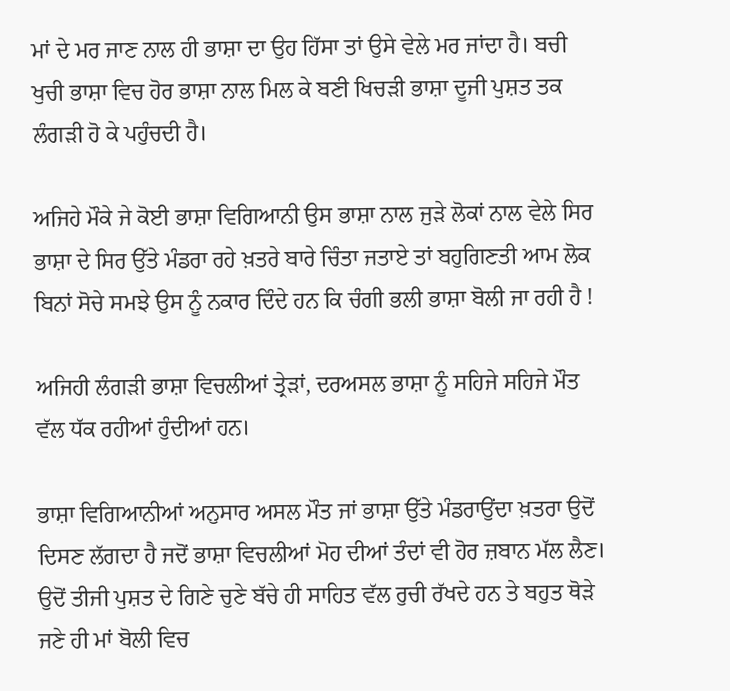ਮਾਂ ਦੇ ਮਰ ਜਾਣ ਨਾਲ ਹੀ ਭਾਸ਼ਾ ਦਾ ਉਹ ਹਿੱਸਾ ਤਾਂ ਉਸੇ ਵੇਲੇ ਮਰ ਜਾਂਦਾ ਹੈ। ਬਚੀ ਖੁਚੀ ਭਾਸ਼ਾ ਵਿਚ ਹੋਰ ਭਾਸ਼ਾ ਨਾਲ ਮਿਲ ਕੇ ਬਣੀ ਖਿਚੜੀ ਭਾਸ਼ਾ ਦੂਜੀ ਪੁਸ਼ਤ ਤਕ ਲੰਗੜੀ ਹੋ ਕੇ ਪਹੁੰਚਦੀ ਹੈ।

ਅਜਿਹੇ ਮੌਕੇ ਜੇ ਕੋਈ ਭਾਸ਼ਾ ਵਿਗਿਆਨੀ ਉਸ ਭਾਸ਼ਾ ਨਾਲ ਜੁੜੇ ਲੋਕਾਂ ਨਾਲ ਵੇਲੇ ਸਿਰ ਭਾਸ਼ਾ ਦੇ ਸਿਰ ਉੱਤੇ ਮੰਡਰਾ ਰਹੇ ਖ਼ਤਰੇ ਬਾਰੇ ਚਿੰਤਾ ਜਤਾਏ ਤਾਂ ਬਹੁਗਿਣਤੀ ਆਮ ਲੋਕ ਬਿਨਾਂ ਸੋਚੇ ਸਮਝੇ ਉਸ ਨੂੰ ਨਕਾਰ ਦਿੰਦੇ ਹਨ ਕਿ ਚੰਗੀ ਭਲੀ ਭਾਸ਼ਾ ਬੋਲੀ ਜਾ ਰਹੀ ਹੈ !

ਅਜਿਹੀ ਲੰਗੜੀ ਭਾਸ਼ਾ ਵਿਚਲੀਆਂ ਤ੍ਰੇੜਾਂ, ਦਰਅਸਲ ਭਾਸ਼ਾ ਨੂੰ ਸਹਿਜੇ ਸਹਿਜੇ ਮੌਤ ਵੱਲ ਧੱਕ ਰਹੀਆਂ ਹੁੰਦੀਆਂ ਹਨ।

ਭਾਸ਼ਾ ਵਿਗਿਆਨੀਆਂ ਅਨੁਸਾਰ ਅਸਲ ਮੌਤ ਜਾਂ ਭਾਸ਼ਾ ਉੱਤੇ ਮੰਡਰਾਉਂਦਾ ਖ਼ਤਰਾ ਉਦੋਂ ਦਿਸਣ ਲੱਗਦਾ ਹੈ ਜਦੋਂ ਭਾਸ਼ਾ ਵਿਚਲੀਆਂ ਮੋਹ ਦੀਆਂ ਤੰਦਾਂ ਵੀ ਹੋਰ ਜ਼ਬਾਨ ਮੱਲ ਲੈਣ। ਉਦੋਂ ਤੀਜੀ ਪੁਸ਼ਤ ਦੇ ਗਿਣੇ ਚੁਣੇ ਬੱਚੇ ਹੀ ਸਾਹਿਤ ਵੱਲ ਰੁਚੀ ਰੱਖਦੇ ਹਨ ਤੇ ਬਹੁਤ ਥੋੜੇ ਜਣੇ ਹੀ ਮਾਂ ਬੋਲੀ ਵਿਚ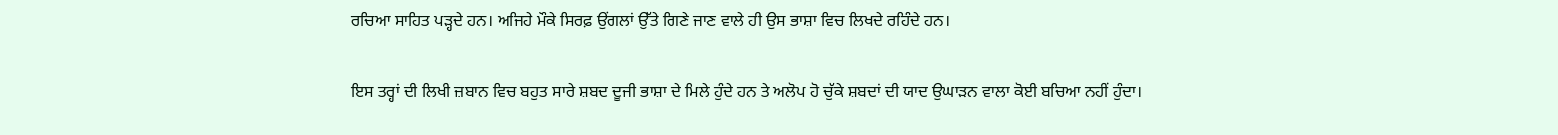ਰਚਿਆ ਸਾਹਿਤ ਪੜ੍ਹਦੇ ਹਨ। ਅਜਿਹੇ ਮੌਕੇ ਸਿਰਫ਼ ਉਂਗਲਾਂ ਉੱਤੇ ਗਿਣੇ ਜਾਣ ਵਾਲੇ ਹੀ ਉਸ ਭਾਸ਼ਾ ਵਿਚ ਲਿਖਦੇ ਰਹਿੰਦੇ ਹਨ।

ਇਸ ਤਰ੍ਹਾਂ ਦੀ ਲਿਖੀ ਜ਼ਬਾਨ ਵਿਚ ਬਹੁਤ ਸਾਰੇ ਸ਼ਬਦ ਦੂਜੀ ਭਾਸ਼ਾ ਦੇ ਮਿਲੇ ਹੁੰਦੇ ਹਨ ਤੇ ਅਲੋਪ ਹੋ ਚੁੱਕੇ ਸ਼ਬਦਾਂ ਦੀ ਯਾਦ ਉਘਾੜਨ ਵਾਲਾ ਕੋਈ ਬਚਿਆ ਨਹੀਂ ਹੁੰਦਾ।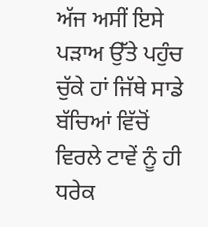ਅੱਜ ਅਸੀਂ ਇਸੇ ਪੜਾਅ ਉੱਤੇ ਪਹੁੰਚ ਚੁੱਕੇ ਹਾਂ ਜਿੱਥੇ ਸਾਡੇ ਬੱਚਿਆਂ ਵਿੱਚੋਂ ਵਿਰਲੇ ਟਾਵੇਂ ਨੂੰ ਹੀ ਧਰੇਕ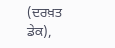(ਦਰਖ਼ਤ ਡੇਕ),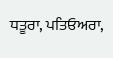ਧਤੂਰਾ, ਪਤਿਓਅਰਾ,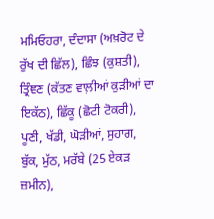ਮਮਿਓਹਰਾ, ਦੰਦਾਸਾ (ਅਖ਼ਰੋਟ ਦੇ ਰੁੱਖ ਦੀ ਛਿੱਲ), ਛਿੰਝ (ਕੁਸ਼ਤੀ), ਤ੍ਰਿੰਞਣ (ਕੱਤਣ ਵਾਲ਼ੀਆਂ ਕੁੜੀਆਂ ਦਾ ਇਕੱਠ), ਛਿੱਕੂ (ਛੋਟੀ ਟੋਕਰੀ), ਪੂਣੀ, ਖੱਡੀ, ਘੋੜੀਆਂ, ਸੁਹਾਗ, ਬੁੱਕ, ਮੁੱਠ, ਮਰੱਬੇ (25 ਏਕੜ ਜ਼ਮੀਨ),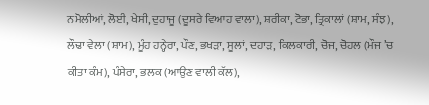ਨਮੋਲੀਆਂ, ਲੋਈ, ਖੇਸੀ, ਦੁਹਾਜੂ (ਦੂਸਰੇ ਵਿਆਹ ਵਾਲਾ), ਸ਼ਰੀਕਾ, ਟੋਭਾ, ਤ੍ਰਿਕਾਲਾਂ (ਸ਼ਾਮ, ਸੰਝ), ਲੌਢਾ ਵੇਲਾ (ਸ਼ਾਮ), ਮੂੰਹ ਹਨ੍ਹੇਰਾ, ਪੌਣ, ਭਖੜਾ, ਸੂਲਾਂ, ਦਹਾੜ, ਕਿਲਕਾਰੀ, ਚੋਜ, ਚੋਹਲ (ਮੌਜ ’ਚ ਕੀਤਾ ਕੰਮ), ਪੰਸੇਰਾ, ਭਲਕ (ਆਉਣ ਵਾਲੀ ਕੱਲ),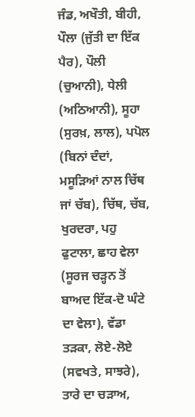ਜੰਡ, ਅਖੌਤੀ, ਬੀਹੀ, ਪੌਲਾ (ਜੁੱਤੀ ਦਾ ਇੱਕ ਪੈਰ), ਪੌਲੀ (ਚੁਆਨੀ), ਧੇਲੀ (ਅਠਿਆਨੀ), ਸੂਹਾ (ਸੁਰਖ਼, ਲਾਲ), ਪਪੋਲ (ਬਿਨਾਂ ਦੰਦਾਂ, ਮਸੂੜਿਆਂ ਨਾਲ ਚਿੱਥ ਜਾਂ ਚੱਬ), ਚਿੱਥ, ਚੱਬ, ਖੁਰਦਰਾ, ਪਹੁ ਫੁਟਾਲਾ, ਛਾਹ ਵੇਲਾ (ਸੂਰਜ ਚੜ੍ਹਨ ਤੋਂ ਬਾਅਦ ਇੱਕ-ਦੋ ਘੰਟੇ ਦਾ ਵੇਲਾ), ਵੱਡਾ ਤੜਕਾ, ਲੋਏ-ਲੋਏ (ਸਵਖਤੇ, ਸਾਝਰੇ), ਤਾਰੇ ਦਾ ਚੜਾਅ,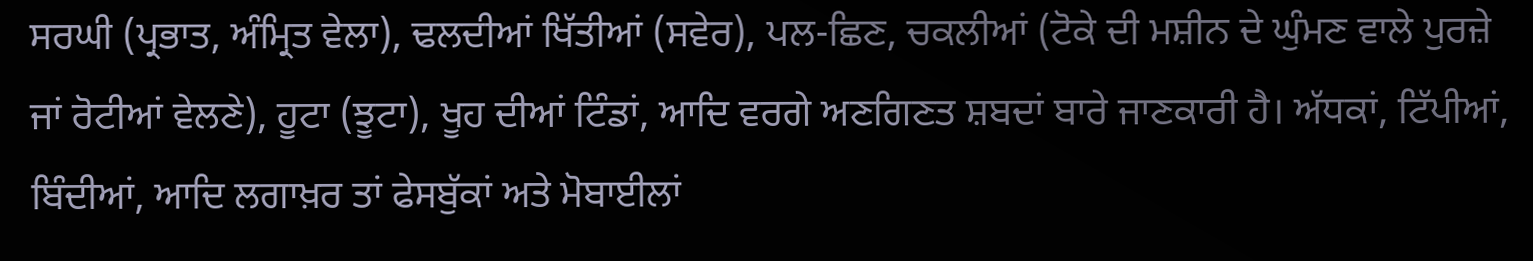ਸਰਘੀ (ਪ੍ਰਭਾਤ, ਅੰਮ੍ਰਿਤ ਵੇਲਾ), ਢਲਦੀਆਂ ਖਿੱਤੀਆਂ (ਸਵੇਰ), ਪਲ-ਛਿਣ, ਚਕਲੀਆਂ (ਟੋਕੇ ਦੀ ਮਸ਼ੀਨ ਦੇ ਘੁੰਮਣ ਵਾਲੇ ਪੁਰਜ਼ੇ ਜਾਂ ਰੋਟੀਆਂ ਵੇਲਣੇ), ਹੂਟਾ (ਝੂਟਾ), ਖੂਹ ਦੀਆਂ ਟਿੰਡਾਂ, ਆਦਿ ਵਰਗੇ ਅਣਗਿਣਤ ਸ਼ਬਦਾਂ ਬਾਰੇ ਜਾਣਕਾਰੀ ਹੈ। ਅੱਧਕਾਂ, ਟਿੱਪੀਆਂ, ਬਿੰਦੀਆਂ, ਆਦਿ ਲਗਾਖ਼ਰ ਤਾਂ ਫੇਸਬੁੱਕਾਂ ਅਤੇ ਮੋਬਾਈਲਾਂ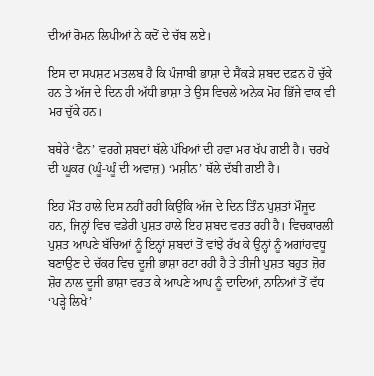ਦੀਆਂ ਰੋਮਨ ਲਿਪੀਆਂ ਨੇ ਕਦੋਂ ਦੇ ਚੱਬ ਲਏ।

ਇਸ ਦਾ ਸਪਸ਼ਟ ਮਤਲਬ ਹੈ ਕਿ ਪੰਜਾਬੀ ਭਾਸ਼ਾ ਦੇ ਸੈਂਕੜੇ ਸ਼ਬਦ ਦਫ਼ਨ ਹੋ ਚੁੱਕੇ ਹਨ ਤੇ ਅੱਜ ਦੇ ਦਿਨ ਹੀ ਅੱਧੀ ਭਾਸ਼ਾ ਤੇ ਉਸ ਵਿਚਲੇ ਅਨੇਕ ਮੋਹ ਭਿੱਜੇ ਵਾਕ ਵੀ ਮਰ ਚੁੱਕੇ ਹਨ।

ਬਥੇਰੇ ‘ਫੈਨ’ ਵਰਗੇ ਸ਼ਬਦਾਂ ਥੱਲੇ ਪੱਖਿਆਂ ਦੀ ਹਵਾ ਮਰ ਖੱਪ ਗਈ ਹੈ। ਚਰਖੇ ਦੀ ਘੂਕਰ (ਘੂੰ-ਘੂੰ ਦੀ ਅਵਾਜ਼) ‘ਮਸ਼ੀਨ’ ਥੱਲੇ ਦੱਬੀ ਗਈ ਹੈ।

ਇਹ ਮੌਤ ਹਾਲੇ ਦਿਸ ਨਹੀਂ ਰਹੀ ਕਿਉਂਕਿ ਅੱਜ ਦੇ ਦਿਨ ਤਿੰਨ ਪੁਸ਼ਤਾਂ ਮੌਜੂਦ ਹਨ, ਜਿਨ੍ਹਾਂ ਵਿਚ ਵਡੇਰੀ ਪੁਸ਼ਤ ਹਾਲੇ ਇਹ ਸ਼ਬਦ ਵਰਤ ਰਹੀ ਹੈ। ਵਿਚਕਾਰਲੀ ਪੁਸ਼ਤ ਆਪਣੇ ਬੱਚਿਆਂ ਨੂੰ ਇਨ੍ਹਾਂ ਸ਼ਬਦਾਂ ਤੋਂ ਵਾਂਝੇ ਰੱਖ ਕੇ ਉਨ੍ਹਾਂ ਨੂੰ ਅਗਾਂਹਵਧੂ ਬਣਾਉਣ ਦੇ ਚੱਕਰ ਵਿਚ ਦੂਜੀ ਭਾਸ਼ਾ ਰਟਾ ਰਹੀ ਹੈ ਤੇ ਤੀਜੀ ਪੁਸ਼ਤ ਬਹੁਤ ਜ਼ੋਰ ਸ਼ੋਰ ਨਾਲ ਦੂਜੀ ਭਾਸ਼ਾ ਵਰਤ ਕੇ ਆਪਣੇ ਆਪ ਨੂੰ ਦਾਦਿਆਂ, ਨਾਨਿਆਂ ਤੋਂ ਵੱਧ ‘ਪੜ੍ਹੇ ਲਿਖੇ’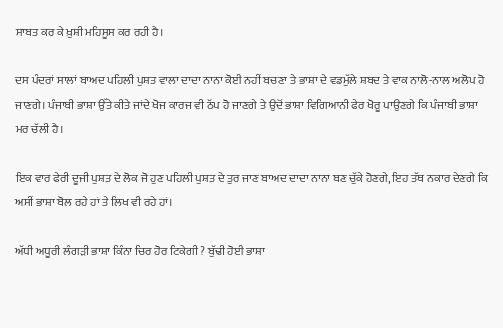ਸਾਬਤ ਕਰ ਕੇ ਖ਼ੁਸ਼ੀ ਮਹਿਸੂਸ ਕਰ ਰਹੀ ਹੈ।

ਦਸ ਪੰਦਰਾਂ ਸਾਲਾਂ ਬਾਅਦ ਪਹਿਲੀ ਪੁਸ਼ਤ ਵਾਲਾ ਦਾਦਾ ਨਾਨਾ ਕੋਈ ਨਹੀਂ ਬਚਣਾ ਤੇ ਭਾਸ਼ਾ ਦੇ ਵਡਮੁੱਲੇ ਸ਼ਬਦ ਤੇ ਵਾਕ ਨਾਲੋ-ਨਾਲ ਅਲੋਪ ਹੋ ਜਾਣਗੇ। ਪੰਜਾਬੀ ਭਾਸ਼ਾ ਉੱਤੇ ਕੀਤੇ ਜਾਂਦੇ ਖੋਜ ਕਾਰਜ ਵੀ ਠੱਪ ਹੋ ਜਾਣਗੇ ਤੇ ਉਦੋਂ ਭਾਸ਼ਾ ਵਿਗਿਆਨੀ ਫੇਰ ਖੋਰੂ ਪਾਉਣਗੇ ਕਿ ਪੰਜਾਬੀ ਭਾਸ਼ਾ ਮਰ ਚੱਲੀ ਹੈ।

ਇਕ ਵਾਰ ਫੇਰੀ ਦੂਜੀ ਪੁਸ਼ਤ ਦੇ ਲੋਕ ਜੋ ਹੁਣ ਪਹਿਲੀ ਪੁਸ਼ਤ ਦੇ ਤੁਰ ਜਾਣ ਬਾਅਦ ਦਾਦਾ ਨਾਨਾ ਬਣ ਚੁੱਕੇ ਹੋਣਗੇ, ਇਹ ਤੱਥ ਨਕਾਰ ਦੇਣਗੇ ਕਿ ਅਸੀਂ ਭਾਸ਼ਾ ਬੋਲ ਰਹੇ ਹਾਂ ਤੇ ਲਿਖ ਵੀ ਰਹੇ ਹਾਂ।

ਅੱਧੀ ਅਧੂਰੀ ਲੰਗੜੀ ਭਾਸ਼ਾ ਕਿੰਨਾ ਚਿਰ ਹੋਰ ਟਿਕੇਗੀ ? ਬੁੱਢੀ ਹੋਈ ਭਾਸ਼ਾ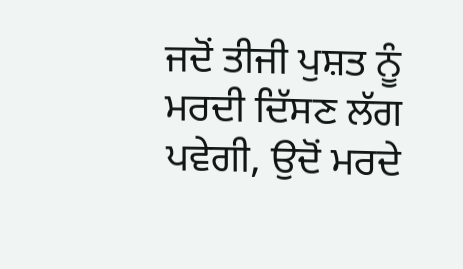ਜਦੋਂ ਤੀਜੀ ਪੁਸ਼ਤ ਨੂੰ ਮਰਦੀ ਦਿੱਸਣ ਲੱਗ ਪਵੇਗੀ, ਉਦੋਂ ਮਰਦੇ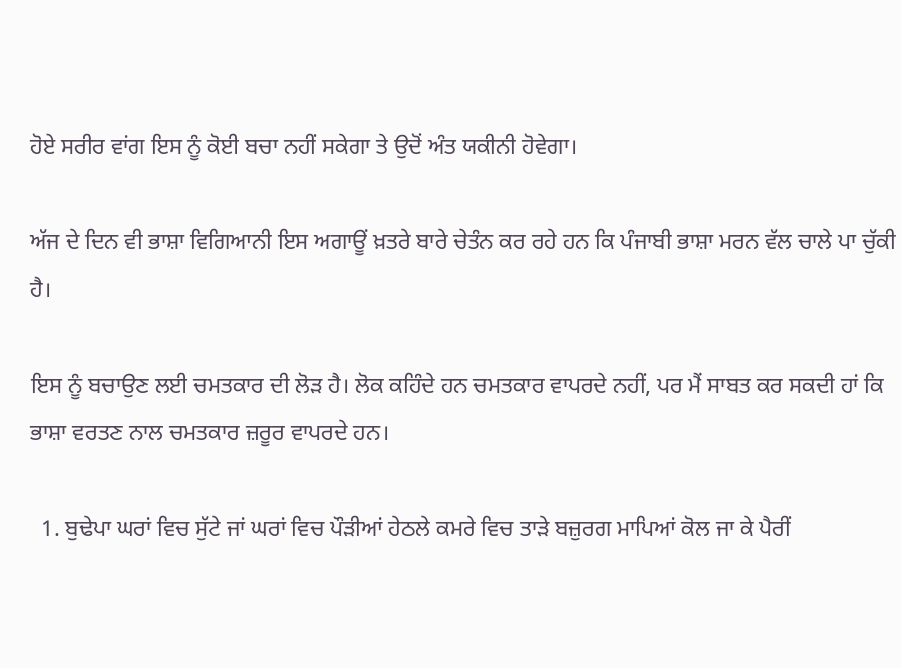ਹੋਏ ਸਰੀਰ ਵਾਂਗ ਇਸ ਨੂੰ ਕੋਈ ਬਚਾ ਨਹੀਂ ਸਕੇਗਾ ਤੇ ਉਦੋਂ ਅੰਤ ਯਕੀਨੀ ਹੋਵੇਗਾ।

ਅੱਜ ਦੇ ਦਿਨ ਵੀ ਭਾਸ਼ਾ ਵਿਗਿਆਨੀ ਇਸ ਅਗਾਊਂ ਖ਼ਤਰੇ ਬਾਰੇ ਚੇਤੰਨ ਕਰ ਰਹੇ ਹਨ ਕਿ ਪੰਜਾਬੀ ਭਾਸ਼ਾ ਮਰਨ ਵੱਲ ਚਾਲੇ ਪਾ ਚੁੱਕੀ ਹੈ।

ਇਸ ਨੂੰ ਬਚਾਉਣ ਲਈ ਚਮਤਕਾਰ ਦੀ ਲੋੜ ਹੈ। ਲੋਕ ਕਹਿੰਦੇ ਹਨ ਚਮਤਕਾਰ ਵਾਪਰਦੇ ਨਹੀਂ, ਪਰ ਮੈਂ ਸਾਬਤ ਕਰ ਸਕਦੀ ਹਾਂ ਕਿ ਭਾਸ਼ਾ ਵਰਤਣ ਨਾਲ ਚਮਤਕਾਰ ਜ਼ਰੂਰ ਵਾਪਰਦੇ ਹਨ।

  1. ਬੁਢੇਪਾ ਘਰਾਂ ਵਿਚ ਸੁੱਟੇ ਜਾਂ ਘਰਾਂ ਵਿਚ ਪੌੜੀਆਂ ਹੇਠਲੇ ਕਮਰੇ ਵਿਚ ਤਾੜੇ ਬਜ਼ੁਰਗ ਮਾਪਿਆਂ ਕੋਲ ਜਾ ਕੇ ਪੈਰੀਂ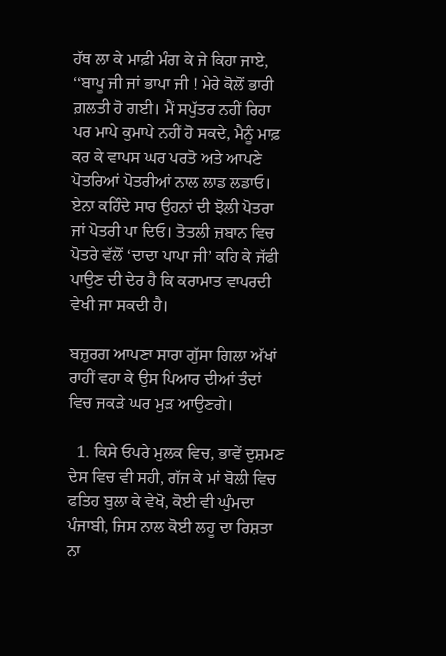ਹੱਥ ਲਾ ਕੇ ਮਾਫ਼ੀ ਮੰਗ ਕੇ ਜੇ ਕਿਹਾ ਜਾਏ, ‘‘ਬਾਪੂ ਜੀ ਜਾਂ ਭਾਪਾ ਜੀ ! ਮੇਰੇ ਕੋਲੋਂ ਭਾਰੀ ਗ਼ਲਤੀ ਹੋ ਗਈ। ਮੈਂ ਸਪੁੱਤਰ ਨਹੀਂ ਰਿਹਾ ਪਰ ਮਾਪੇ ਕੁਮਾਪੇ ਨਹੀਂ ਹੋ ਸਕਦੇ, ਮੈਨੂੰ ਮਾਫ਼ ਕਰ ਕੇ ਵਾਪਸ ਘਰ ਪਰਤੋ ਅਤੇ ਆਪਣੇ ਪੋਤਰਿਆਂ ਪੋਤਰੀਆਂ ਨਾਲ ਲਾਡ ਲਡਾਓ। ਏਨਾ ਕਹਿੰਦੇ ਸਾਰ ਉਹਨਾਂ ਦੀ ਝੋਲੀ ਪੋਤਰਾ ਜਾਂ ਪੋਤਰੀ ਪਾ ਦਿਓ। ਤੋਤਲੀ ਜ਼ਬਾਨ ਵਿਚ ਪੋਤਰੇ ਵੱਲੋਂ ‘ਦਾਦਾ ਪਾਪਾ ਜੀ’ ਕਹਿ ਕੇ ਜੱਫੀ ਪਾਉਣ ਦੀ ਦੇਰ ਹੈ ਕਿ ਕਰਾਮਾਤ ਵਾਪਰਦੀ ਵੇਖੀ ਜਾ ਸਕਦੀ ਹੈ।

ਬਜ਼ੁਰਗ ਆਪਣਾ ਸਾਰਾ ਗੁੱਸਾ ਗਿਲਾ ਅੱਖਾਂ ਰਾਹੀਂ ਵਹਾ ਕੇ ਉਸ ਪਿਆਰ ਦੀਆਂ ਤੰਦਾਂ ਵਿਚ ਜਕੜੇ ਘਰ ਮੁੜ ਆਉਣਗੇ।

  1. ਕਿਸੇ ਓਪਰੇ ਮੁਲਕ ਵਿਚ, ਭਾਵੇਂ ਦੁਸ਼ਮਣ ਦੇਸ ਵਿਚ ਵੀ ਸਹੀ, ਗੱਜ ਕੇ ਮਾਂ ਬੋਲੀ ਵਿਚ ਫਤਿਹ ਬੁਲਾ ਕੇ ਵੇਖੋ, ਕੋਈ ਵੀ ਘੁੰਮਦਾ ਪੰਜਾਬੀ, ਜਿਸ ਨਾਲ ਕੋਈ ਲਹੂ ਦਾ ਰਿਸ਼ਤਾ ਨਾ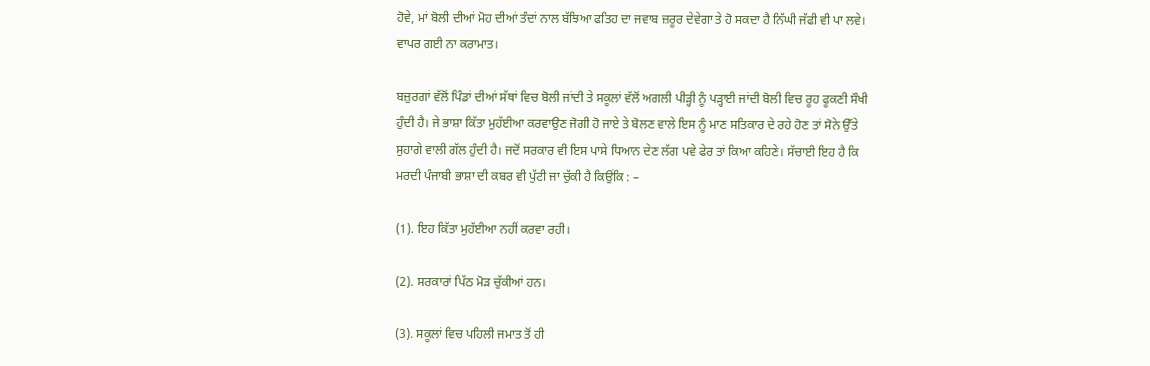ਹੋਵੇ, ਮਾਂ ਬੋਲੀ ਦੀਆਂ ਮੋਹ ਦੀਆਂ ਤੰਦਾਂ ਨਾਲ ਬੱਝਿਆ ਫਤਿਹ ਦਾ ਜਵਾਬ ਜ਼ਰੂਰ ਦੇਵੇਗਾ ਤੇ ਹੋ ਸਕਦਾ ਹੈ ਨਿੱਘੀ ਜੱਫੀ ਵੀ ਪਾ ਲਵੇ। ਵਾਪਰ ਗਈ ਨਾ ਕਰਾਮਾਤ।

ਬਜ਼ੁਰਗਾਂ ਵੱਲੋਂ ਪਿੰਡਾਂ ਦੀਆਂ ਸੱਥਾਂ ਵਿਚ ਬੋਲੀ ਜਾਂਦੀ ਤੇ ਸਕੂਲਾਂ ਵੱਲੋਂ ਅਗਲੀ ਪੀੜ੍ਹੀ ਨੂੰ ਪੜ੍ਹਾਈ ਜਾਂਦੀ ਬੋਲੀ ਵਿਚ ਰੂਹ ਫੂਕਣੀ ਸੌਖੀ ਹੁੰਦੀ ਹੈ। ਜੇ ਭਾਸ਼ਾ ਕਿੱਤਾ ਮੁਹੱਈਆ ਕਰਵਾਉਣ ਜੋਗੀ ਹੋ ਜਾਏ ਤੇ ਬੋਲਣ ਵਾਲੇ ਇਸ ਨੂੰ ਮਾਣ ਸਤਿਕਾਰ ਦੇ ਰਹੇ ਹੋਣ ਤਾਂ ਸੋਨੇ ਉੱਤੇ ਸੁਹਾਗੇ ਵਾਲੀ ਗੱਲ ਹੁੰਦੀ ਹੈ। ਜਦੋਂ ਸਰਕਾਰ ਵੀ ਇਸ ਪਾਸੇ ਧਿਆਨ ਦੇਣ ਲੱਗ ਪਵੇ ਫੇਰ ਤਾਂ ਕਿਆ ਕਹਿਣੇ। ਸੱਚਾਈ ਇਹ ਹੈ ਕਿ ਮਰਦੀ ਪੰਜਾਬੀ ਭਾਸ਼ਾ ਦੀ ਕਬਰ ਵੀ ਪੁੱਟੀ ਜਾ ਚੁੱਕੀ ਹੈ ਕਿਉਂਕਿ : –

(1). ਇਹ ਕਿੱਤਾ ਮੁਹੱਈਆ ਨਹੀਂ ਕਰਵਾ ਰਹੀ।

(2). ਸਰਕਾਰਾਂ ਪਿੱਠ ਮੋੜ ਚੁੱਕੀਆਂ ਹਨ।

(3). ਸਕੂਲਾਂ ਵਿਚ ਪਹਿਲੀ ਜਮਾਤ ਤੋਂ ਹੀ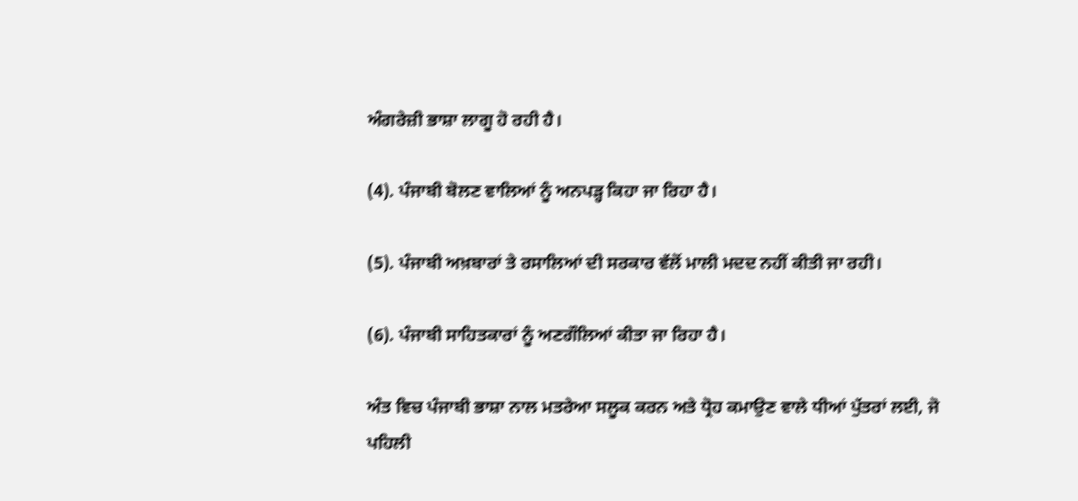ਅੰਗਰੇਜ਼ੀ ਭਾਸ਼ਾ ਲਾਗੂ ਹੋ ਰਹੀ ਹੈ।

(4). ਪੰਜਾਬੀ ਬੋਲਣ ਵਾਲਿਆਂ ਨੂੰ ਅਨਪੜ੍ਹ ਕਿਹਾ ਜਾ ਰਿਹਾ ਹੈ।

(5). ਪੰਜਾਬੀ ਅਖ਼ਬਾਰਾਂ ਤੇ ਰਸਾਲਿਆਂ ਦੀ ਸਰਕਾਰ ਵੱਲੋਂ ਮਾਲੀ ਮਦਦ ਨਹੀਂ ਕੀਤੀ ਜਾ ਰਹੀ।

(6). ਪੰਜਾਬੀ ਸਾਹਿਤਕਾਰਾਂ ਨੂੰ ਅਣਗੌਲਿਆਂ ਕੀਤਾ ਜਾ ਰਿਹਾ ਹੈ।

ਅੰਤ ਵਿਚ ਪੰਜਾਬੀ ਭਾਸ਼ਾ ਨਾਲ ਮਤਰੇਆ ਸਲੂਕ ਕਰਨ ਅਤੇ ਧ੍ਰੋਹ ਕਮਾਉਣ ਵਾਲੇ ਧੀਆਂ ਪੁੱਤਰਾਂ ਲਈ, ਜੋ ਪਹਿਲੀ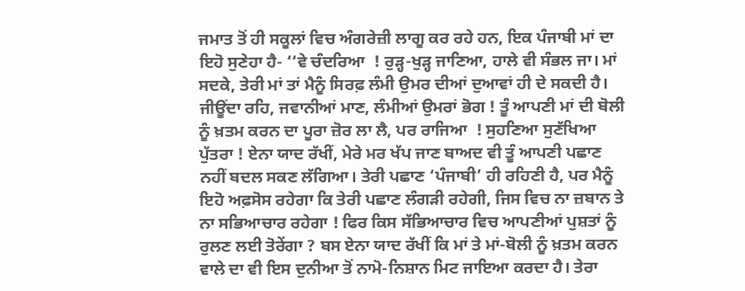ਜਮਾਤ ਤੋਂ ਹੀ ਸਕੂਲਾਂ ਵਿਚ ਅੰਗਰੇਜ਼ੀ ਲਾਗੂ ਕਰ ਰਹੇ ਹਨ, ਇਕ ਪੰਜਾਬੀ ਮਾਂ ਦਾ ਇਹੋ ਸੁਣੇਹਾ ਹੈ- ‘‘ਵੇ ਚੰਦਰਿਆ  ! ਰੁੜ੍ਹ-ਖੁੜ੍ਹ ਜਾਣਿਆ, ਹਾਲੇ ਵੀ ਸੰਭਲ ਜਾ। ਮਾਂ ਸਦਕੇ, ਤੇਰੀ ਮਾਂ ਤਾਂ ਮੈਨੂੰ ਸਿਰਫ਼ ਲੰਮੀ ਉਮਰ ਦੀਆਂ ਦੁਆਵਾਂ ਹੀ ਦੇ ਸਕਦੀ ਹੈ। ਜੀਊਂਦਾ ਰਹਿ, ਜਵਾਨੀਆਂ ਮਾਣ, ਲੰਮੀਆਂ ਉਮਰਾਂ ਭੋਗ ! ਤੂੰ ਆਪਣੀ ਮਾਂ ਦੀ ਬੋਲੀ ਨੂੰ ਖ਼ਤਮ ਕਰਨ ਦਾ ਪੂਰਾ ਜ਼ੋਰ ਲਾ ਲੈ, ਪਰ ਰਾਜਿਆ  ! ਸੁਹਣਿਆ ਸੁਣੱਖਿਆ ਪੁੱਤਰਾ ! ਏਨਾ ਯਾਦ ਰੱਖੀਂ, ਮੇਰੇ ਮਰ ਖੱਪ ਜਾਣ ਬਾਅਦ ਵੀ ਤੂੰ ਆਪਣੀ ਪਛਾਣ ਨਹੀਂ ਬਦਲ ਸਕਣ ਲੱਗਿਆ। ਤੇਰੀ ਪਛਾਣ ‘ਪੰਜਾਬੀ’ ਹੀ ਰਹਿਣੀ ਹੈ, ਪਰ ਮੈਨੂੰ ਇਹੋ ਅਫ਼ਸੋਸ ਰਹੇਗਾ ਕਿ ਤੇਰੀ ਪਛਾਣ ਲੰਗੜੀ ਰਹੇਗੀ, ਜਿਸ ਵਿਚ ਨਾ ਜ਼ਬਾਨ ਤੇ ਨਾ ਸਭਿਆਚਾਰ ਰਹੇਗਾ ! ਫਿਰ ਕਿਸ ਸੱਭਿਆਚਾਰ ਵਿਚ ਆਪਣੀਆਂ ਪੁਸ਼ਤਾਂ ਨੂੰ ਰੁਲਣ ਲਈ ਤੋਰੇਂਗਾ ? ਬਸ ਏਨਾ ਯਾਦ ਰੱਖੀਂ ਕਿ ਮਾਂ ਤੇ ਮਾਂ-ਬੋਲੀ ਨੂੰ ਖ਼ਤਮ ਕਰਨ ਵਾਲੇ ਦਾ ਵੀ ਇਸ ਦੁਨੀਆ ਤੋਂ ਨਾਮੋ-ਨਿਸ਼ਾਨ ਮਿਟ ਜਾਇਆ ਕਰਦਾ ਹੈ। ਤੇਰਾ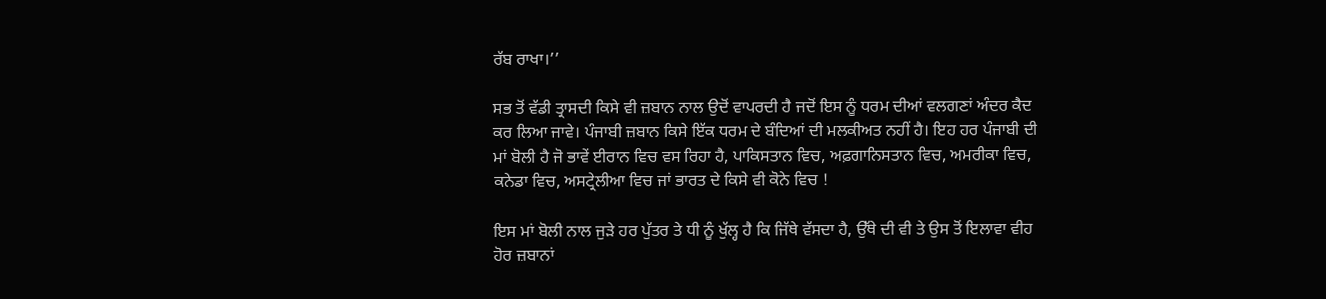ਰੱਬ ਰਾਖਾ।’’

ਸਭ ਤੋਂ ਵੱਡੀ ਤ੍ਰਾਸਦੀ ਕਿਸੇ ਵੀ ਜ਼ਬਾਨ ਨਾਲ ਉਦੋਂ ਵਾਪਰਦੀ ਹੈ ਜਦੋਂ ਇਸ ਨੂੰ ਧਰਮ ਦੀਆਂ ਵਲਗਣਾਂ ਅੰਦਰ ਕੈਦ ਕਰ ਲਿਆ ਜਾਵੇ। ਪੰਜਾਬੀ ਜ਼ਬਾਨ ਕਿਸੇ ਇੱਕ ਧਰਮ ਦੇ ਬੰਦਿਆਂ ਦੀ ਮਲਕੀਅਤ ਨਹੀਂ ਹੈ। ਇਹ ਹਰ ਪੰਜਾਬੀ ਦੀ ਮਾਂ ਬੋਲੀ ਹੈ ਜੋ ਭਾਵੇਂ ਈਰਾਨ ਵਿਚ ਵਸ ਰਿਹਾ ਹੈ, ਪਾਕਿਸਤਾਨ ਵਿਚ, ਅਫ਼ਗਾਨਿਸਤਾਨ ਵਿਚ, ਅਮਰੀਕਾ ਵਿਚ, ਕਨੇਡਾ ਵਿਚ, ਅਸਟ੍ਰੇਲੀਆ ਵਿਚ ਜਾਂ ਭਾਰਤ ਦੇ ਕਿਸੇ ਵੀ ਕੋਨੇ ਵਿਚ !

ਇਸ ਮਾਂ ਬੋਲੀ ਨਾਲ ਜੁੜੇ ਹਰ ਪੁੱਤਰ ਤੇ ਧੀ ਨੂੰ ਖੁੱਲ੍ਹ ਹੈ ਕਿ ਜਿੱਥੇ ਵੱਸਦਾ ਹੈ, ਉੱਥੇ ਦੀ ਵੀ ਤੇ ਉਸ ਤੋਂ ਇਲਾਵਾ ਵੀਹ ਹੋਰ ਜ਼ਬਾਨਾਂ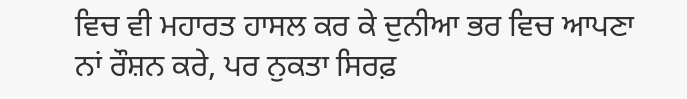ਵਿਚ ਵੀ ਮਹਾਰਤ ਹਾਸਲ ਕਰ ਕੇ ਦੁਨੀਆ ਭਰ ਵਿਚ ਆਪਣਾ ਨਾਂ ਰੌਸ਼ਨ ਕਰੇ, ਪਰ ਨੁਕਤਾ ਸਿਰਫ਼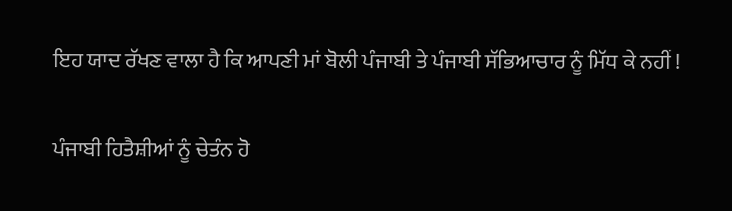ਇਹ ਯਾਦ ਰੱਖਣ ਵਾਲਾ ਹੈ ਕਿ ਆਪਣੀ ਮਾਂ ਬੋਲੀ ਪੰਜਾਬੀ ਤੇ ਪੰਜਾਬੀ ਸੱਭਿਆਚਾਰ ਨੂੰ ਮਿੱਧ ਕੇ ਨਹੀਂ !

ਪੰਜਾਬੀ ਹਿਤੈਸ਼ੀਆਂ ਨੂੰ ਚੇਤੰਨ ਹੋ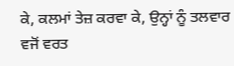ਕੇ, ਕਲਮਾਂ ਤੇਜ਼ ਕਰਵਾ ਕੇ, ਉਨ੍ਹਾਂ ਨੂੰ ਤਲਵਾਰ ਵਜੋਂ ਵਰਤ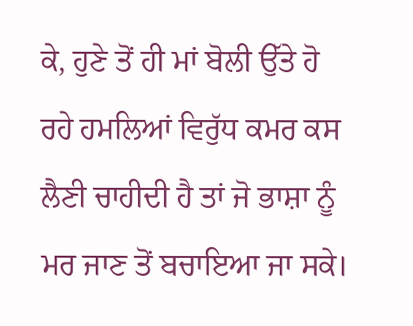ਕੇ, ਹੁਣੇ ਤੋਂ ਹੀ ਮਾਂ ਬੋਲੀ ਉੱਤੇ ਹੋ ਰਹੇ ਹਮਲਿਆਂ ਵਿਰੁੱਧ ਕਮਰ ਕਸ ਲੈਣੀ ਚਾਹੀਦੀ ਹੈ ਤਾਂ ਜੋ ਭਾਸ਼ਾ ਨੂੰ ਮਰ ਜਾਣ ਤੋਂ ਬਚਾਇਆ ਜਾ ਸਕੇ।